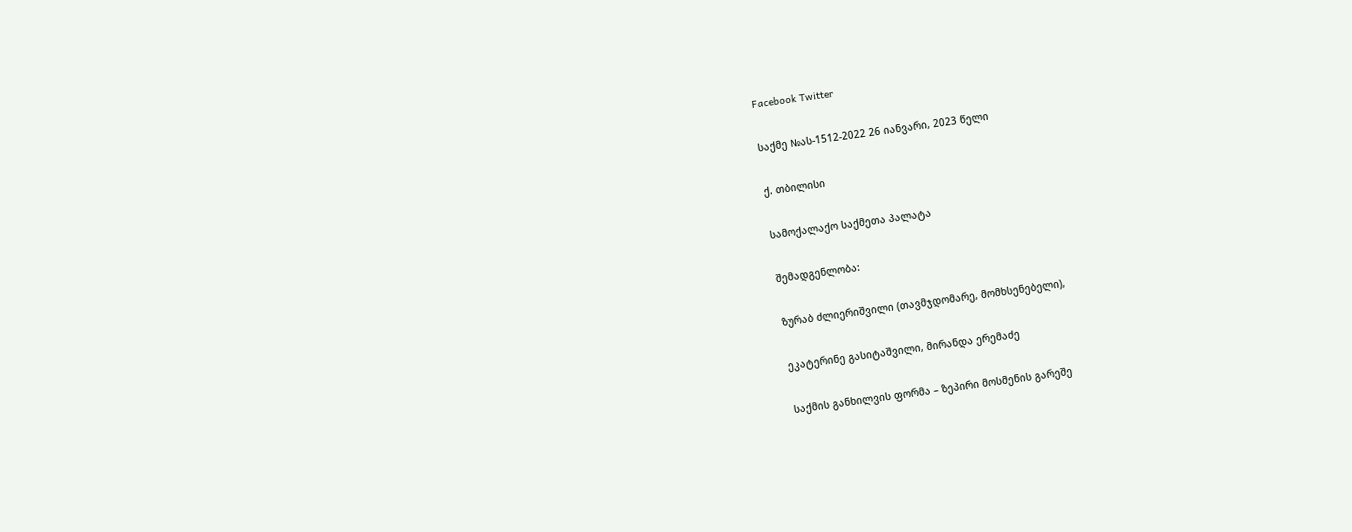Facebook Twitter

საქმე №ას-1512-2022 26 იანვარი, 2023 წელი

ქ. თბილისი

სამოქალაქო საქმეთა პალატა

შემადგენლობა:

ზურაბ ძლიერიშვილი (თავმჯდომარე, მომხსენებელი),

ეკატერინე გასიტაშვილი, მირანდა ერემაძე

საქმის განხილვის ფორმა – ზეპირი მოსმენის გარეშე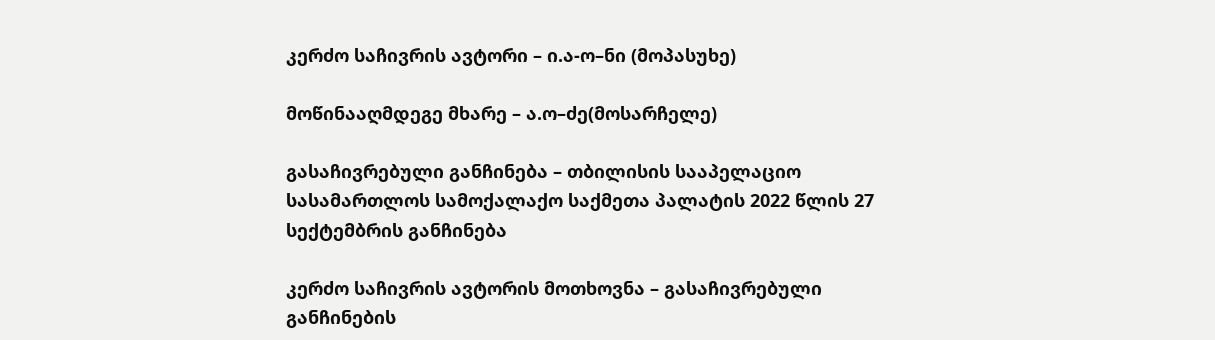კერძო საჩივრის ავტორი – ი.ა-ო–ნი (მოპასუხე)

მოწინააღმდეგე მხარე – ა.ო–ძე(მოსარჩელე)

გასაჩივრებული განჩინება – თბილისის სააპელაციო სასამართლოს სამოქალაქო საქმეთა პალატის 2022 წლის 27 სექტემბრის განჩინება

კერძო საჩივრის ავტორის მოთხოვნა – გასაჩივრებული განჩინების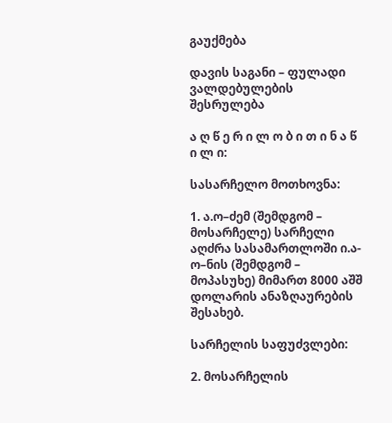გაუქმება

დავის საგანი – ფულადი ვალდებულების შესრულება

ა ღ წ ე რ ი ლ ო ბ ი თ ი ნ ა წ ი ლ ი:

სასარჩელო მოთხოვნა:

1. ა.ო–ძემ (შემდგომ – მოსარჩელე) სარჩელი აღძრა სასამართლოში ი.ა-ო–ნის (შემდგომ – მოპასუხე) მიმართ 8000 აშშ დოლარის ანაზღაურების შესახებ.

სარჩელის საფუძვლები:

2. მოსარჩელის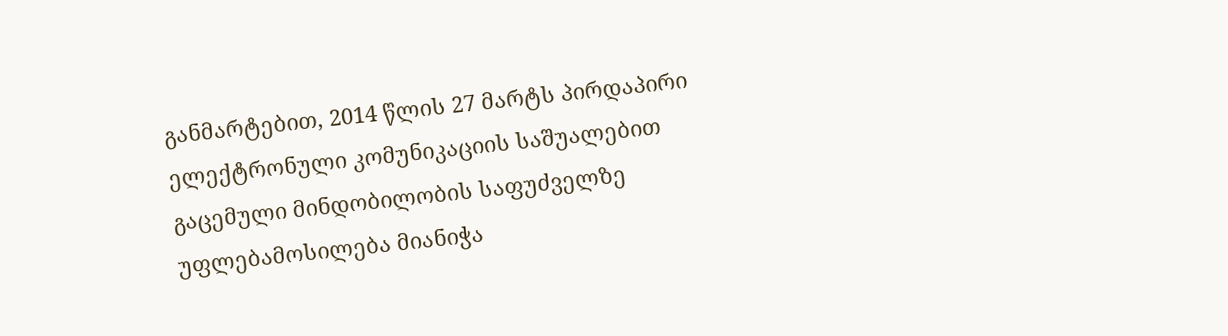განმარტებით, 2014 წლის 27 მარტს პირდაპირი ელექტრონული კომუნიკაციის საშუალებით გაცემული მინდობილობის საფუძველზე უფლებამოსილება მიანიჭა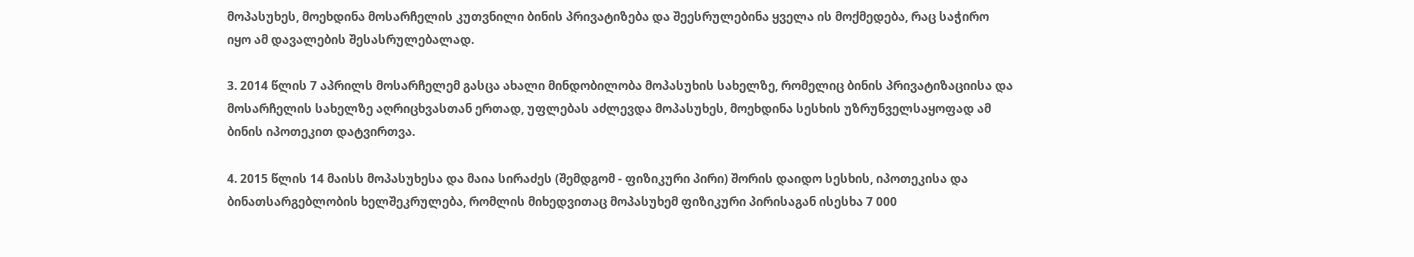მოპასუხეს, მოეხდინა მოსარჩელის კუთვნილი ბინის პრივატიზება და შეესრულებინა ყველა ის მოქმედება, რაც საჭირო იყო ამ დავალების შესასრულებალად.

3. 2014 წლის 7 აპრილს მოსარჩელემ გასცა ახალი მინდობილობა მოპასუხის სახელზე, რომელიც ბინის პრივატიზაციისა და მოსარჩელის სახელზე აღრიცხვასთან ერთად, უფლებას აძლევდა მოპასუხეს, მოეხდინა სესხის უზრუნველსაყოფად ამ ბინის იპოთეკით დატვირთვა.

4. 2015 წლის 14 მაისს მოპასუხესა და მაია სირაძეს (შემდგომ - ფიზიკური პირი) შორის დაიდო სესხის, იპოთეკისა და ბინათსარგებლობის ხელშეკრულება, რომლის მიხედვითაც მოპასუხემ ფიზიკური პირისაგან ისესხა 7 000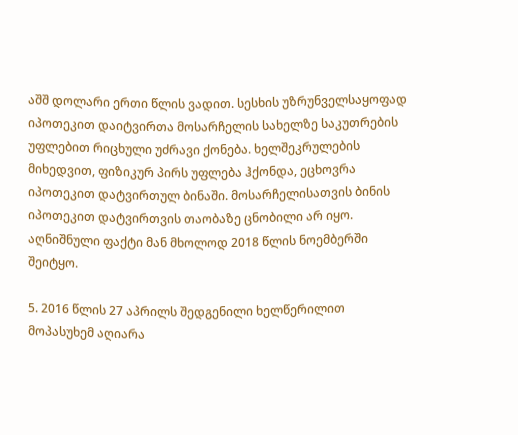აშშ დოლარი ერთი წლის ვადით. სესხის უზრუნველსაყოფად იპოთეკით დაიტვირთა მოსარჩელის სახელზე საკუთრების უფლებით რიცხული უძრავი ქონება. ხელშეკრულების მიხედვით, ფიზიკურ პირს უფლება ჰქონდა, ეცხოვრა იპოთეკით დატვირთულ ბინაში. მოსარჩელისათვის ბინის იპოთეკით დატვირთვის თაობაზე ცნობილი არ იყო. აღნიშნული ფაქტი მან მხოლოდ 2018 წლის ნოემბერში შეიტყო.

5. 2016 წლის 27 აპრილს შედგენილი ხელწერილით მოპასუხემ აღიარა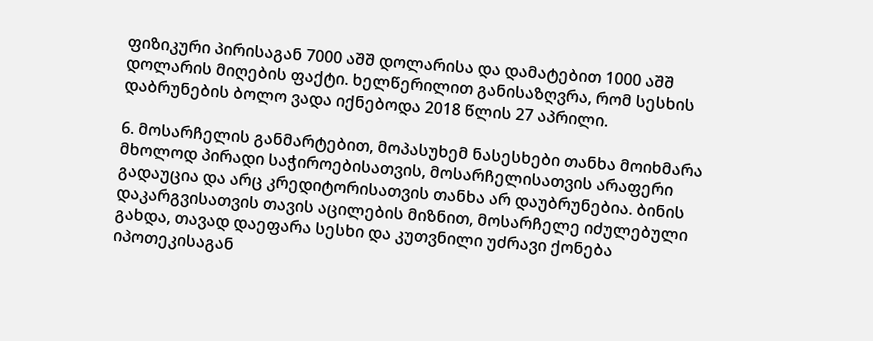ფიზიკური პირისაგან 7000 აშშ დოლარისა და დამატებით 1000 აშშ დოლარის მიღების ფაქტი. ხელწერილით განისაზღვრა, რომ სესხის დაბრუნების ბოლო ვადა იქნებოდა 2018 წლის 27 აპრილი.

6. მოსარჩელის განმარტებით, მოპასუხემ ნასესხები თანხა მოიხმარა მხოლოდ პირადი საჭიროებისათვის, მოსარჩელისათვის არაფერი გადაუცია და არც კრედიტორისათვის თანხა არ დაუბრუნებია. ბინის დაკარგვისათვის თავის აცილების მიზნით, მოსარჩელე იძულებული გახდა, თავად დაეფარა სესხი და კუთვნილი უძრავი ქონება იპოთეკისაგან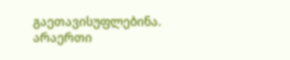გაეთავისუფლებინა. არაერთი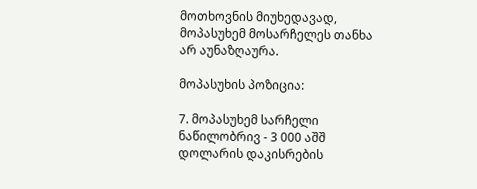მოთხოვნის მიუხედავად, მოპასუხემ მოსარჩელეს თანხა არ აუნაზღაურა.

მოპასუხის პოზიცია:

7. მოპასუხემ სარჩელი ნაწილობრივ - 3 000 აშშ დოლარის დაკისრების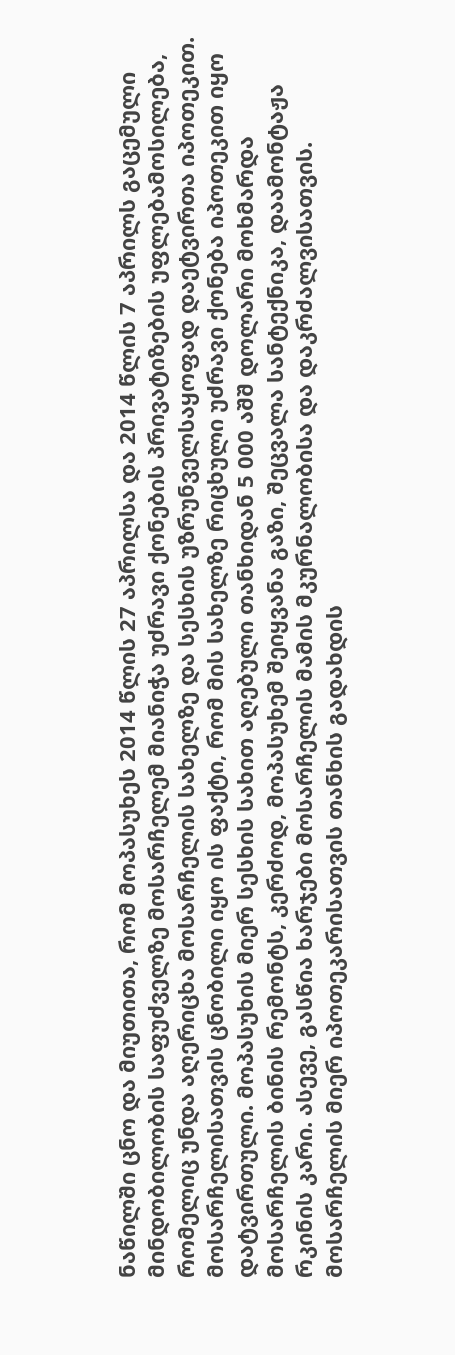ნაწილში ცნო და მიუთითა, რომ მოპასუხეს 2014 წლის 27 აპრილსა და 2014 წლის 7 აპრილს გაცემული მინდობილობის საფუძველზე მოსარჩელემ მიანიჭა უძრავი ქონების პრივატიზების უფლებამოსილება, რომელიც უნდა აღერიცხა მოსარჩელის სახელზე და სესხის უზრუნველსაყოფად დაეტვირთა იპოთეკით. მოსარჩელისათვის ცნობილი იყო ის ფაქტი, რომ მის სახელზე რიცხული უძრავი ქონება იპოთეკით იყო დატვირთული. მოპასუხის მიერ სესხის სახით აღებული თანხიდან 5 000 აშშ დოლარი მოხმარდა მოსარჩელის ბინის რემონტს, კერძოდ, მოპასუხემ შეიყვანა გაზი, შეცვალა სანტექნიკა, დაამონტაჟა რკინის კარი. ასევე, გასწია ხარჯები მოსარჩელის მამის მკურნალობისა და დაკრძალვისათვის. მოსარჩელის მიერ იპოთეკარისათვის თანხის გადახდის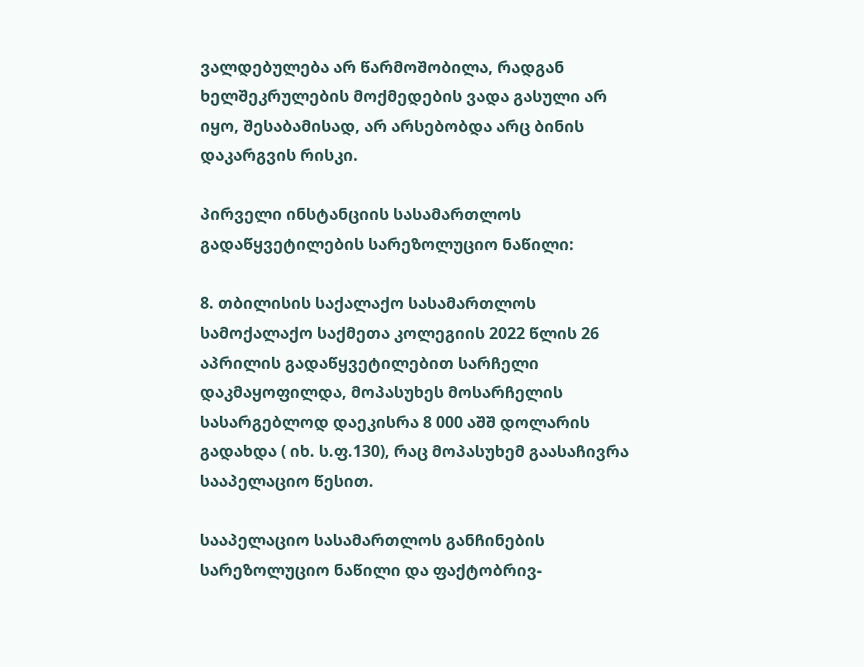ვალდებულება არ წარმოშობილა, რადგან ხელშეკრულების მოქმედების ვადა გასული არ იყო, შესაბამისად, არ არსებობდა არც ბინის დაკარგვის რისკი.

პირველი ინსტანციის სასამართლოს გადაწყვეტილების სარეზოლუციო ნაწილი:

8. თბილისის საქალაქო სასამართლოს სამოქალაქო საქმეთა კოლეგიის 2022 წლის 26 აპრილის გადაწყვეტილებით სარჩელი დაკმაყოფილდა, მოპასუხეს მოსარჩელის სასარგებლოდ დაეკისრა 8 000 აშშ დოლარის გადახდა ( იხ. ს.ფ.130), რაც მოპასუხემ გაასაჩივრა სააპელაციო წესით.

სააპელაციო სასამართლოს განჩინების სარეზოლუციო ნაწილი და ფაქტობრივ-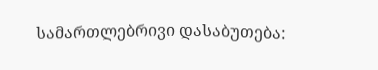სამართლებრივი დასაბუთება: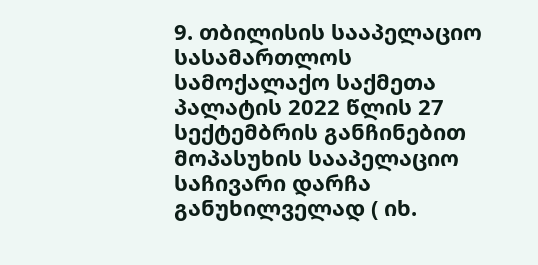9. თბილისის სააპელაციო სასამართლოს სამოქალაქო საქმეთა პალატის 2022 წლის 27 სექტემბრის განჩინებით მოპასუხის სააპელაციო საჩივარი დარჩა განუხილველად ( იხ.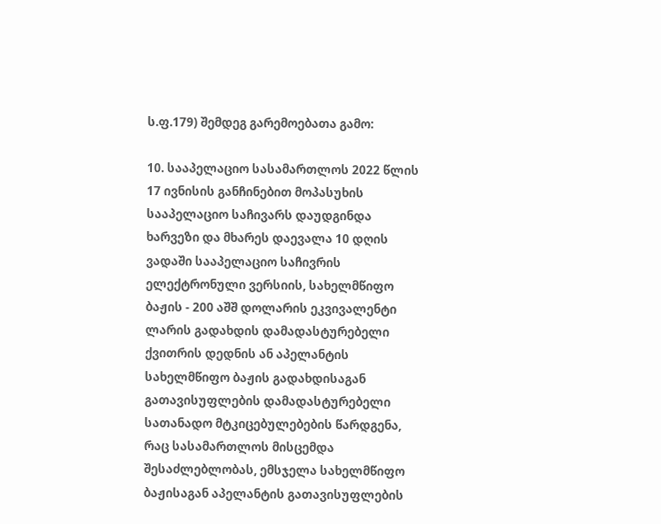ს.ფ.179) შემდეგ გარემოებათა გამო:

10. სააპელაციო სასამართლოს 2022 წლის 17 ივნისის განჩინებით მოპასუხის სააპელაციო საჩივარს დაუდგინდა ხარვეზი და მხარეს დაევალა 10 დღის ვადაში სააპელაციო საჩივრის ელექტრონული ვერსიის, სახელმწიფო ბაჟის - 200 აშშ დოლარის ეკვივალენტი ლარის გადახდის დამადასტურებელი ქვითრის დედნის ან აპელანტის სახელმწიფო ბაჟის გადახდისაგან გათავისუფლების დამადასტურებელი სათანადო მტკიცებულებების წარდგენა, რაც სასამართლოს მისცემდა შესაძლებლობას, ემსჯელა სახელმწიფო ბაჟისაგან აპელანტის გათავისუფლების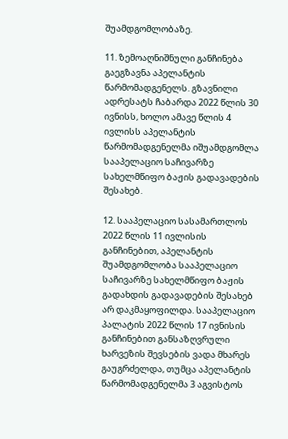შუამდგომლობაზე.

11. ზემოაღნიშნული განჩინება გაეგზავნა აპელანტის წარმომადგენელს. გზავნილი ადრესატს ჩაბარდა 2022 წლის 30 ივნისს, ხოლო ამავე წლის 4 ივლისს აპელანტის წარმომადგენელმა იშუამდგომლა სააპელაციო საჩივარზე სახელმწიფო ბაჟის გადავადების შესახებ.

12. სააპელაციო სასამართლოს 2022 წლის 11 ივლისის განჩინებით, აპელანტის შუამდგომლობა სააპელაციო საჩივარზე სახელმწიფო ბაჟის გადახდის გადავადების შესახებ არ დაკმაყოფილდა. სააპელაციო პალატის 2022 წლის 17 ივნისის განჩინებით განსაზღვრული ხარვეზის შევსების ვადა მხარეს გაუგრძელდა, თუმცა აპელანტის წარმომადგენელმა 3 აგვისტოს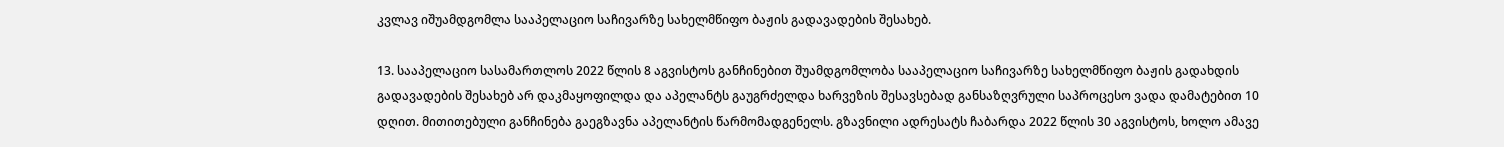კვლავ იშუამდგომლა სააპელაციო საჩივარზე სახელმწიფო ბაჟის გადავადების შესახებ.

13. სააპელაციო სასამართლოს 2022 წლის 8 აგვისტოს განჩინებით შუამდგომლობა სააპელაციო საჩივარზე სახელმწიფო ბაჟის გადახდის გადავადების შესახებ არ დაკმაყოფილდა და აპელანტს გაუგრძელდა ხარვეზის შესავსებად განსაზღვრული საპროცესო ვადა დამატებით 10 დღით. მითითებული განჩინება გაეგზავნა აპელანტის წარმომადგენელს. გზავნილი ადრესატს ჩაბარდა 2022 წლის 30 აგვისტოს, ხოლო ამავე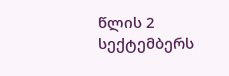წლის 2 სექტემბერს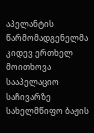აპელანტის წარმომადგენელმა კიდევ ერთხელ მოითხოვა სააპელაციო საჩივარზე სახელმწიფო ბაჟის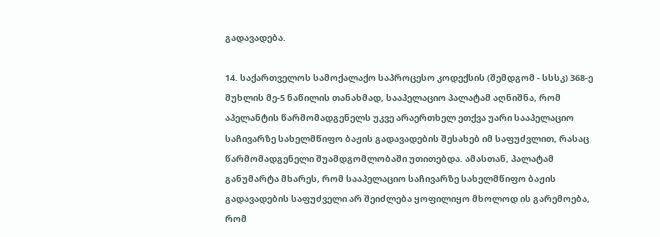გადავადება.

14. საქართველოს სამოქალაქო საპროცესო კოდექსის (შემდგომ - სსსკ) 368-ე მუხლის მე-5 ნაწილის თანახმად, სააპელაციო პალატამ აღნიშნა, რომ აპელანტის წარმომადგენელს უკვე არაერთხელ ეთქვა უარი სააპელაციო საჩივარზე სახელმწიფო ბაჟის გადავადების შესახებ იმ საფუძვლით, რასაც წარმომადგენელი შუამდგომლობაში უთითებდა. ამასთან, პალატამ განუმარტა მხარეს, რომ სააპელაციო საჩივარზე სახელმწიფო ბაჟის გადავადების საფუძველი არ შეიძლება ყოფილიყო მხოლოდ ის გარემოება, რომ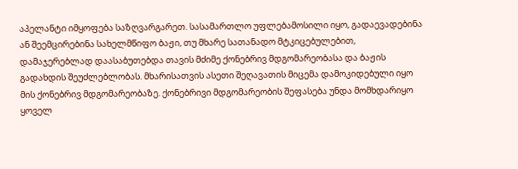აპელანტი იმყოფება საზღვარგარეთ. სასამართლო უფლებამოსილი იყო, გადაევადებინა ან შეემცირებინა სახელმწიფო ბაჟი, თუ მხარე სათანადო მტკიცებულებით, დამაჯერებლად დაასაბუთებდა თავის მძიმე ქონებრივ მდგომარეობასა და ბაჟის გადახდის შეუძლებლობას. მხარისათვის ასეთი შეღავათის მიცემა დამოკიდებული იყო მის ქონებრივ მდგომარეობაზე. ქონებრივი მდგომარეობის შეფასება უნდა მომხდარიყო ყოველ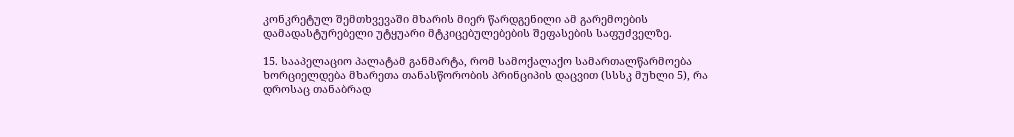კონკრეტულ შემთხვევაში მხარის მიერ წარდგენილი ამ გარემოების დამადასტურებელი უტყუარი მტკიცებულებების შეფასების საფუძველზე.

15. სააპელაციო პალატამ განმარტა, რომ სამოქალაქო სამართალწარმოება ხორციელდება მხარეთა თანასწორობის პრინციპის დაცვით (სსსკ მუხლი 5), რა დროსაც თანაბრად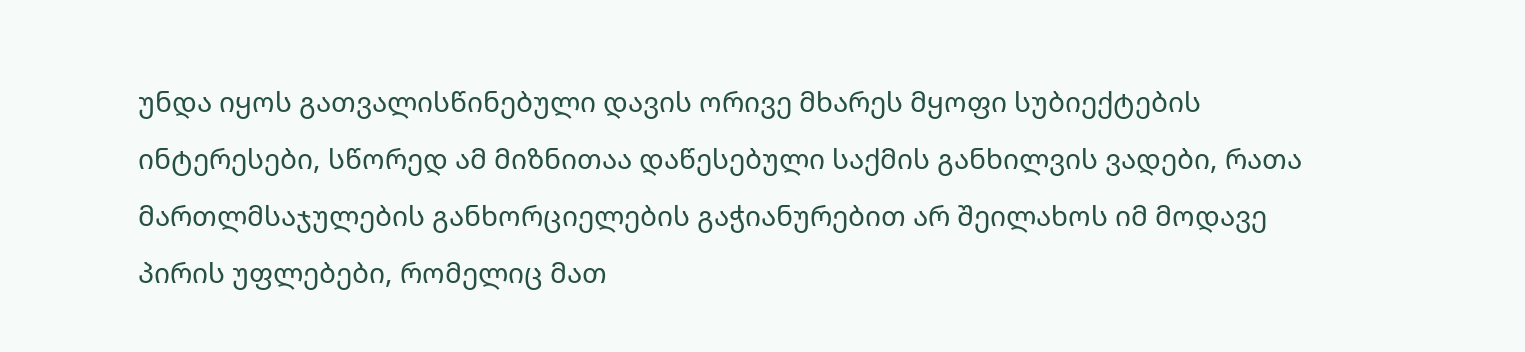უნდა იყოს გათვალისწინებული დავის ორივე მხარეს მყოფი სუბიექტების ინტერესები, სწორედ ამ მიზნითაა დაწესებული საქმის განხილვის ვადები, რათა მართლმსაჯულების განხორციელების გაჭიანურებით არ შეილახოს იმ მოდავე პირის უფლებები, რომელიც მათ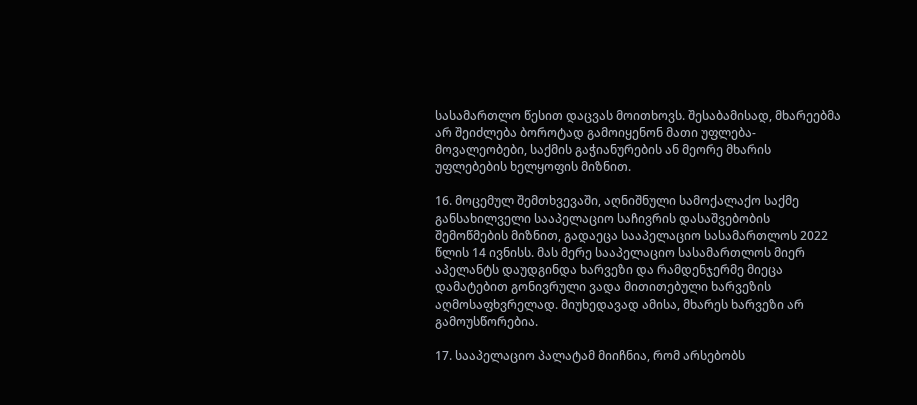სასამართლო წესით დაცვას მოითხოვს. შესაბამისად, მხარეებმა არ შეიძლება ბოროტად გამოიყენონ მათი უფლება-მოვალეობები, საქმის გაჭიანურების ან მეორე მხარის უფლებების ხელყოფის მიზნით.

16. მოცემულ შემთხვევაში, აღნიშნული სამოქალაქო საქმე განსახილველი სააპელაციო საჩივრის დასაშვებობის შემოწმების მიზნით, გადაეცა სააპელაციო სასამართლოს 2022 წლის 14 ივნისს. მას მერე სააპელაციო სასამართლოს მიერ აპელანტს დაუდგინდა ხარვეზი და რამდენჯერმე მიეცა დამატებით გონივრული ვადა მითითებული ხარვეზის აღმოსაფხვრელად. მიუხედავად ამისა, მხარეს ხარვეზი არ გამოუსწორებია.

17. სააპელაციო პალატამ მიიჩნია, რომ არსებობს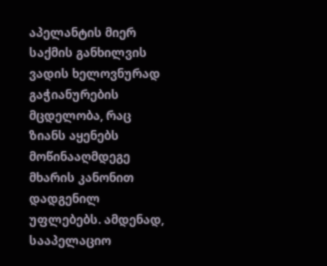აპელანტის მიერ საქმის განხილვის ვადის ხელოვნურად გაჭიანურების მცდელობა, რაც ზიანს აყენებს მოწინააღმდეგე მხარის კანონით დადგენილ უფლებებს. ამდენად, სააპელაციო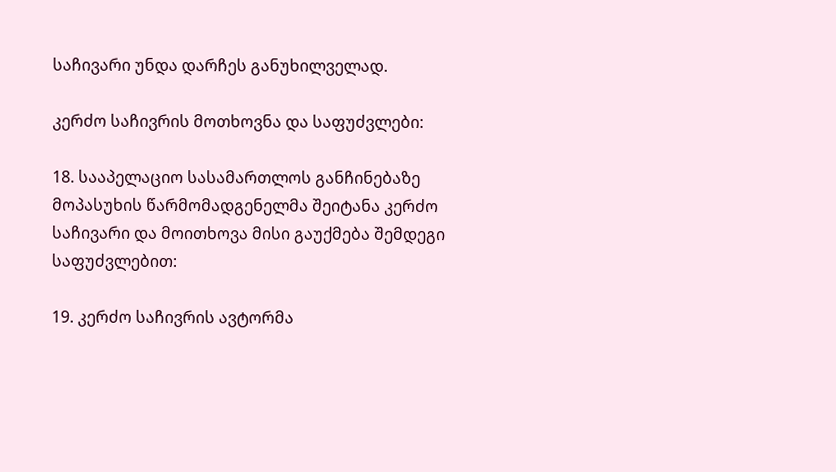საჩივარი უნდა დარჩეს განუხილველად.

კერძო საჩივრის მოთხოვნა და საფუძვლები:

18. სააპელაციო სასამართლოს განჩინებაზე მოპასუხის წარმომადგენელმა შეიტანა კერძო საჩივარი და მოითხოვა მისი გაუქმება შემდეგი საფუძვლებით:

19. კერძო საჩივრის ავტორმა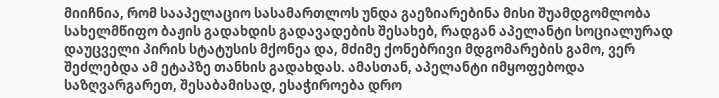მიიჩნია, რომ სააპელაციო სასამართლოს უნდა გაეზიარებინა მისი შუამდგომლობა სახელმწიფო ბაჟის გადახდის გადავადების შესახებ, რადგან აპელანტი სოციალურად დაუცველი პირის სტატუსის მქონეა და, მძიმე ქონებრივი მდგომარების გამო, ვერ შეძლებდა ამ ეტაპზე თანხის გადახდას. ამასთან, აპელანტი იმყოფებოდა საზღვარგარეთ, შესაბამისად, ესაჭიროება დრო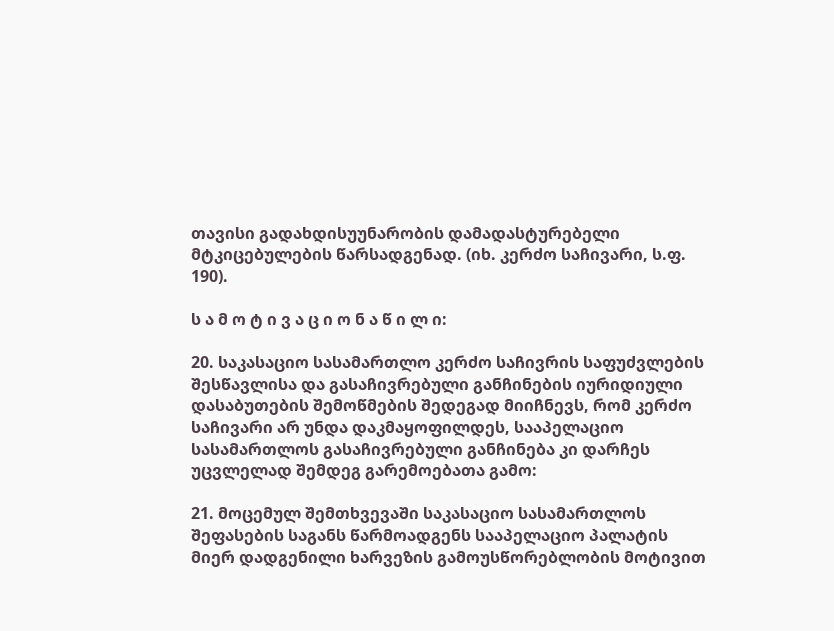თავისი გადახდისუუნარობის დამადასტურებელი მტკიცებულების წარსადგენად. (იხ. კერძო საჩივარი, ს.ფ. 190).

ს ა მ ო ტ ი ვ ა ც ი ო ნ ა წ ი ლ ი:

20. საკასაციო სასამართლო კერძო საჩივრის საფუძვლების შესწავლისა და გასაჩივრებული განჩინების იურიდიული დასაბუთების შემოწმების შედეგად მიიჩნევს, რომ კერძო საჩივარი არ უნდა დაკმაყოფილდეს, სააპელაციო სასამართლოს გასაჩივრებული განჩინება კი დარჩეს უცვლელად შემდეგ გარემოებათა გამო:

21. მოცემულ შემთხვევაში საკასაციო სასამართლოს შეფასების საგანს წარმოადგენს სააპელაციო პალატის მიერ დადგენილი ხარვეზის გამოუსწორებლობის მოტივით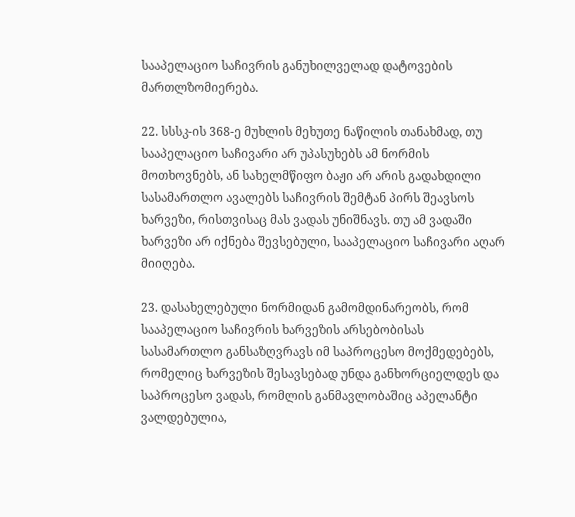სააპელაციო საჩივრის განუხილველად დატოვების მართლზომიერება.

22. სსსკ-ის 368-ე მუხლის მეხუთე ნაწილის თანახმად, თუ სააპელაციო საჩივარი არ უპასუხებს ამ ნორმის მოთხოვნებს, ან სახელმწიფო ბაჟი არ არის გადახდილი სასამართლო ავალებს საჩივრის შემტან პირს შეავსოს ხარვეზი, რისთვისაც მას ვადას უნიშნავს. თუ ამ ვადაში ხარვეზი არ იქნება შევსებული, სააპელაციო საჩივარი აღარ მიიღება.

23. დასახელებული ნორმიდან გამომდინარეობს, რომ სააპელაციო საჩივრის ხარვეზის არსებობისას სასამართლო განსაზღვრავს იმ საპროცესო მოქმედებებს, რომელიც ხარვეზის შესავსებად უნდა განხორციელდეს და საპროცესო ვადას, რომლის განმავლობაშიც აპელანტი ვალდებულია,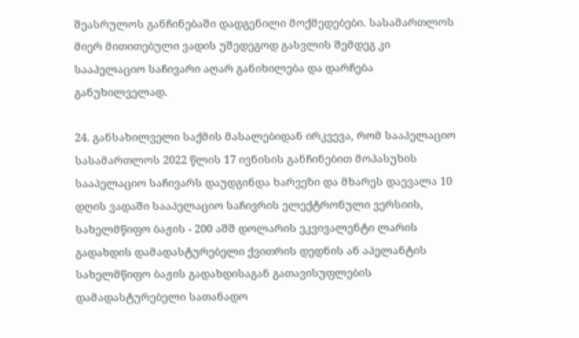შეასრულოს განჩინებაში დადგენილი მოქმედებები. სასამართლოს მიერ მითითებული ვადის უშედეგოდ გასვლის შემდეგ კი სააპელაციო საჩივარი აღარ განიხილება და დარჩება განუხილველად.

24. განსახილველი საქმის მასალებიდან ირკვევა, რომ სააპელაციო სასამართლოს 2022 წლის 17 ივნისის განჩინებით მოპასუხის სააპელაციო საჩივარს დაუდგინდა ხარვეზი და მხარეს დაევალა 10 დღის ვადაში სააპელაციო საჩივრის ელექტრონული ვერსიის, სახელმწიფო ბაჟის - 200 აშშ დოლარის ეკვივალენტი ლარის გადახდის დამადასტურებელი ქვითრის დედნის ან აპელანტის სახელმწიფო ბაჟის გადახდისაგან გათავისუფლების დამადასტურებელი სათანადო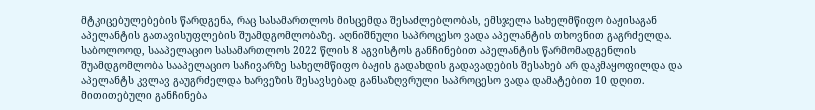მტკიცებულებების წარდგენა, რაც სასამართლოს მისცემდა შესაძლებლობას, ემსჯელა სახელმწიფო ბაჟისაგან აპელანტის გათავისუფლების შუამდგომლობაზე. აღნიშნული საპროცესო ვადა აპელანტის თხოვნით გაგრძელდა. საბოლოოდ, სააპელაციო სასამართლოს 2022 წლის 8 აგვისტოს განჩინებით აპელანტის წარმომადგენლის შუამდგომლობა სააპელაციო საჩივარზე სახელმწიფო ბაჟის გადახდის გადავადების შესახებ არ დაკმაყოფილდა და აპელანტს კვლავ გაუგრძელდა ხარვეზის შესავსებად განსაზღვრული საპროცესო ვადა დამატებით 10 დღით. მითითებული განჩინება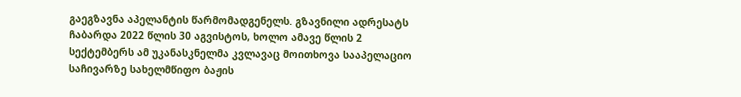გაეგზავნა აპელანტის წარმომადგენელს. გზავნილი ადრესატს ჩაბარდა 2022 წლის 30 აგვისტოს, ხოლო ამავე წლის 2 სექტემბერს ამ უკანასკნელმა კვლავაც მოითხოვა სააპელაციო საჩივარზე სახელმწიფო ბაჟის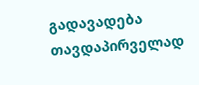გადავადება თავდაპირველად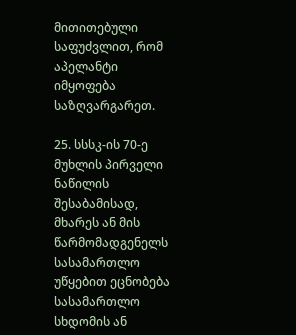მითითებული საფუძვლით, რომ აპელანტი იმყოფება საზღვარგარეთ.

25. სსსკ-ის 70-ე მუხლის პირველი ნაწილის შესაბამისად, მხარეს ან მის წარმომადგენელს სასამართლო უწყებით ეცნობება სასამართლო სხდომის ან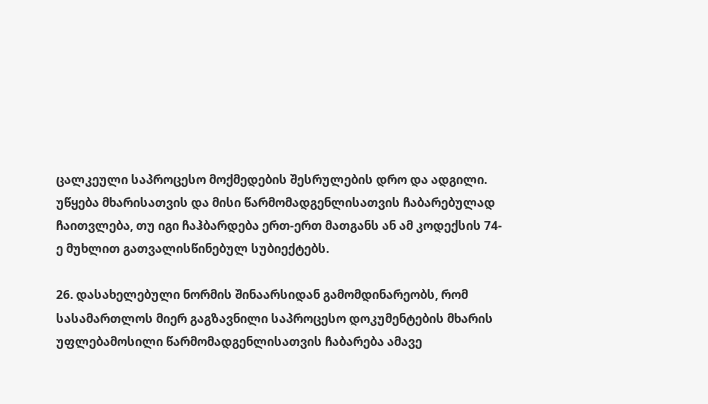ცალკეული საპროცესო მოქმედების შესრულების დრო და ადგილი. უწყება მხარისათვის და მისი წარმომადგენლისათვის ჩაბარებულად ჩაითვლება, თუ იგი ჩაჰბარდება ერთ-ერთ მათგანს ან ამ კოდექსის 74-ე მუხლით გათვალისწინებულ სუბიექტებს.

26. დასახელებული ნორმის შინაარსიდან გამომდინარეობს, რომ სასამართლოს მიერ გაგზავნილი საპროცესო დოკუმენტების მხარის უფლებამოსილი წარმომადგენლისათვის ჩაბარება ამავე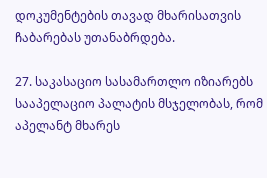დოკუმენტების თავად მხარისათვის ჩაბარებას უთანაბრდება.

27. საკასაციო სასამართლო იზიარებს სააპელაციო პალატის მსჯელობას, რომ აპელანტ მხარეს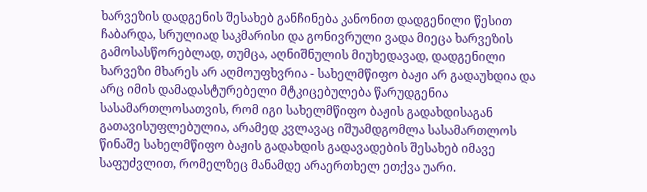ხარვეზის დადგენის შესახებ განჩინება კანონით დადგენილი წესით ჩაბარდა, სრულიად საკმარისი და გონივრული ვადა მიეცა ხარვეზის გამოსასწორებლად, თუმცა, აღნიშნულის მიუხედავად, დადგენილი ხარვეზი მხარეს არ აღმოუფხვრია - სახელმწიფო ბაჟი არ გადაუხდია და არც იმის დამადასტურებელი მტკიცებულება წარუდგენია სასამართლოსათვის, რომ იგი სახელმწიფო ბაჟის გადახდისაგან გათავისუფლებულია, არამედ კვლავაც იშუამდგომლა სასამართლოს წინაშე სახელმწიფო ბაჟის გადახდის გადავადების შესახებ იმავე საფუძვლით, რომელზეც მანამდე არაერთხელ ეთქვა უარი.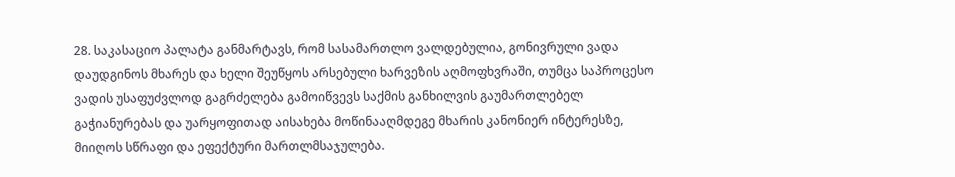28. საკასაციო პალატა განმარტავს, რომ სასამართლო ვალდებულია, გონივრული ვადა დაუდგინოს მხარეს და ხელი შეუწყოს არსებული ხარვეზის აღმოფხვრაში, თუმცა საპროცესო ვადის უსაფუძვლოდ გაგრძელება გამოიწვევს საქმის განხილვის გაუმართლებელ გაჭიანურებას და უარყოფითად აისახება მოწინააღმდეგე მხარის კანონიერ ინტერესზე, მიიღოს სწრაფი და ეფექტური მართლმსაჯულება.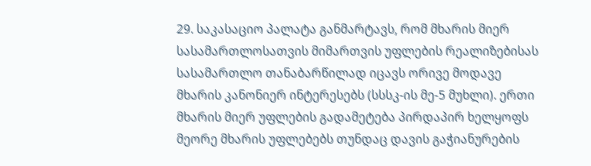29. საკასაციო პალატა განმარტავს, რომ მხარის მიერ სასამართლოსათვის მიმართვის უფლების რეალიზებისას სასამართლო თანაბარწილად იცავს ორივე მოდავე მხარის კანონიერ ინტერესებს (სსსკ-ის მე-5 მუხლი). ერთი მხარის მიერ უფლების გადამეტება პირდაპირ ხელყოფს მეორე მხარის უფლებებს თუნდაც დავის გაჭიანურების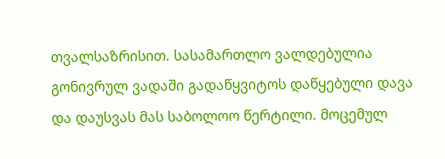თვალსაზრისით. სასამართლო ვალდებულია გონივრულ ვადაში გადაწყვიტოს დაწყებული დავა და დაუსვას მას საბოლოო წერტილი. მოცემულ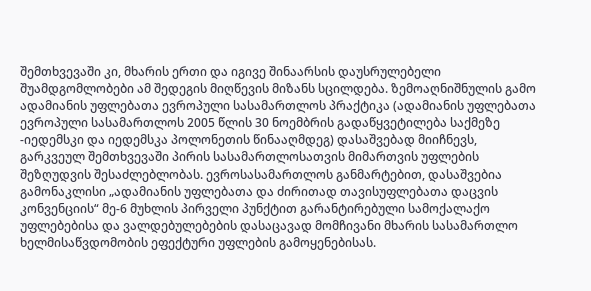შემთხვევაში კი, მხარის ერთი და იგივე შინაარსის დაუსრულებელი შუამდგომლობები ამ შედეგის მიღწევის მიზანს სცილდება. ზემოაღნიშნულის გამო ადამიანის უფლებათა ევროპული სასამართლოს პრაქტიკა (ადამიანის უფლებათა ევროპული სასამართლოს 2005 წლის 30 ნოემბრის გადაწყვეტილება საქმეზე -იედემსკი და იედემსკა პოლონეთის წინააღმდეგ) დასაშვებად მიიჩნევს, გარკვეულ შემთხვევაში პირის სასამართლოსათვის მიმართვის უფლების შეზღუდვის შესაძლებლობას. ევროსასამართლოს განმარტებით, დასაშვებია გამონაკლისი „ადამიანის უფლებათა და ძირითად თავისუფლებათა დაცვის კონვენციის“ მე-6 მუხლის პირველი პუნქტით გარანტირებული სამოქალაქო უფლებებისა და ვალდებულებების დასაცავად მომჩივანი მხარის სასამართლო ხელმისაწვდომობის ეფექტური უფლების გამოყენებისას.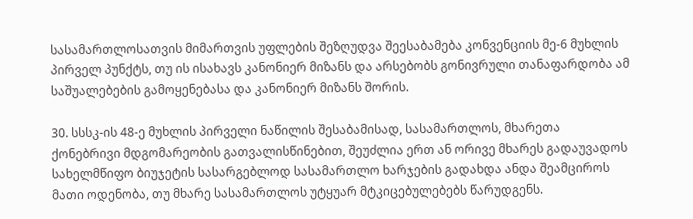სასამართლოსათვის მიმართვის უფლების შეზღუდვა შეესაბამება კონვენციის მე-6 მუხლის პირველ პუნქტს, თუ ის ისახავს კანონიერ მიზანს და არსებობს გონივრული თანაფარდობა ამ საშუალებების გამოყენებასა და კანონიერ მიზანს შორის.

30. სსსკ-ის 48-ე მუხლის პირველი ნაწილის შესაბამისად, სასამართლოს, მხარეთა ქონებრივი მდგომარეობის გათვალისწინებით, შეუძლია ერთ ან ორივე მხარეს გადაუვადოს სახელმწიფო ბიუჯეტის სასარგებლოდ სასამართლო ხარჯების გადახდა ანდა შეამციროს მათი ოდენობა, თუ მხარე სასამართლოს უტყუარ მტკიცებულებებს წარუდგენს.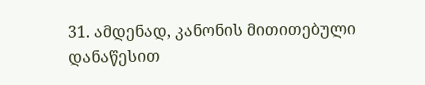31. ამდენად, კანონის მითითებული დანაწესით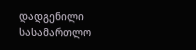დადგენილი სასამართლო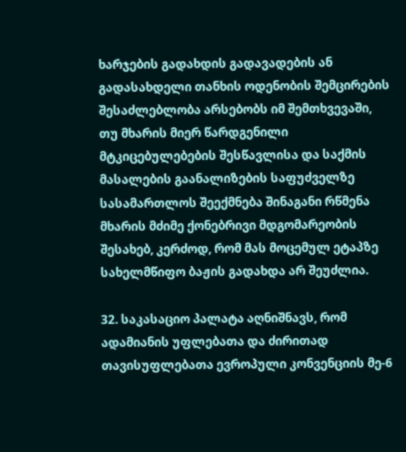ხარჯების გადახდის გადავადების ან გადასახდელი თანხის ოდენობის შემცირების შესაძლებლობა არსებობს იმ შემთხვევაში, თუ მხარის მიერ წარდგენილი მტკიცებულებების შესწავლისა და საქმის მასალების გაანალიზების საფუძველზე სასამართლოს შეექმნება შინაგანი რწმენა მხარის მძიმე ქონებრივი მდგომარეობის შესახებ, კერძოდ, რომ მას მოცემულ ეტაპზე სახელმწიფო ბაჟის გადახდა არ შეუძლია.

32. საკასაციო პალატა აღნიშნავს, რომ ადამიანის უფლებათა და ძირითად თავისუფლებათა ევროპული კონვენციის მე-6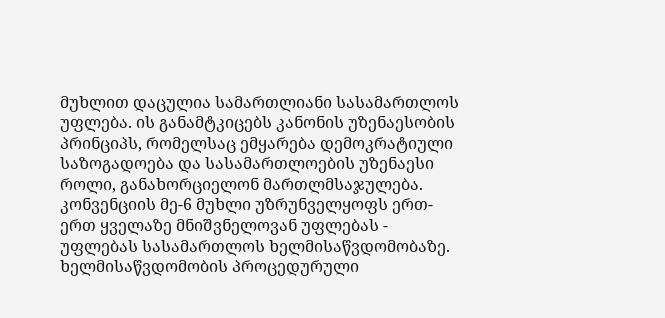მუხლით დაცულია სამართლიანი სასამართლოს უფლება. ის განამტკიცებს კანონის უზენაესობის პრინციპს, რომელსაც ემყარება დემოკრატიული საზოგადოება და სასამართლოების უზენაესი როლი, განახორციელონ მართლმსაჯულება. კონვენციის მე-6 მუხლი უზრუნველყოფს ერთ-ერთ ყველაზე მნიშვნელოვან უფლებას - უფლებას სასამართლოს ხელმისაწვდომობაზე. ხელმისაწვდომობის პროცედურული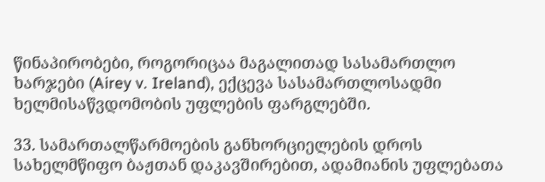წინაპირობები, როგორიცაა მაგალითად სასამართლო ხარჯები (Airey v. Ireland), ექცევა სასამართლოსადმი ხელმისაწვდომობის უფლების ფარგლებში.

33. სამართალწარმოების განხორციელების დროს სახელმწიფო ბაჟთან დაკავშირებით, ადამიანის უფლებათა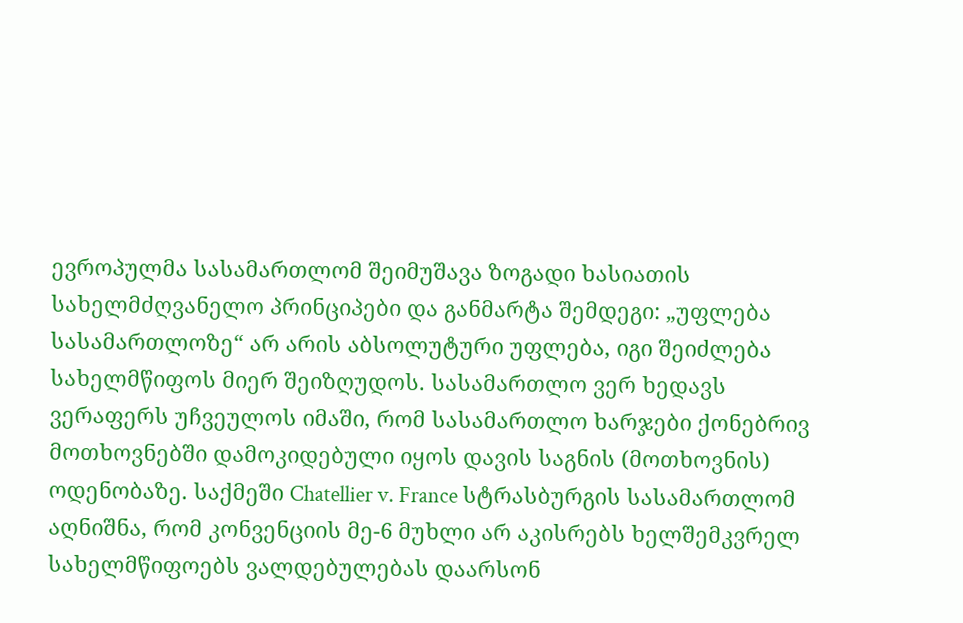ევროპულმა სასამართლომ შეიმუშავა ზოგადი ხასიათის სახელმძღვანელო პრინციპები და განმარტა შემდეგი: „უფლება სასამართლოზე“ არ არის აბსოლუტური უფლება, იგი შეიძლება სახელმწიფოს მიერ შეიზღუდოს. სასამართლო ვერ ხედავს ვერაფერს უჩვეულოს იმაში, რომ სასამართლო ხარჯები ქონებრივ მოთხოვნებში დამოკიდებული იყოს დავის საგნის (მოთხოვნის) ოდენობაზე. საქმეში Chatellier v. France სტრასბურგის სასამართლომ აღნიშნა, რომ კონვენციის მე-6 მუხლი არ აკისრებს ხელშემკვრელ სახელმწიფოებს ვალდებულებას დაარსონ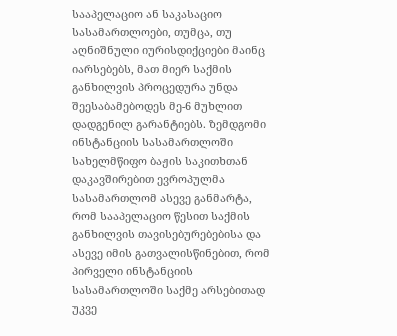სააპელაციო ან საკასაციო სასამართლოები, თუმცა, თუ აღნიშნული იურისდიქციები მაინც იარსებებს, მათ მიერ საქმის განხილვის პროცედურა უნდა შეესაბამებოდეს მე-6 მუხლით დადგენილ გარანტიებს. ზემდგომი ინსტანციის სასამართლოში სახელმწიფო ბაჟის საკითხთან დაკავშირებით ევროპულმა სასამართლომ ასევე განმარტა, რომ სააპელაციო წესით საქმის განხილვის თავისებურებებისა და ასევე იმის გათვალისწინებით, რომ პირველი ინსტანციის სასამართლოში საქმე არსებითად უკვე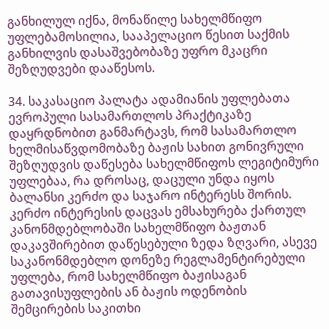განხილულ იქნა, მონაწილე სახელმწიფო უფლებამოსილია, სააპელაციო წესით საქმის განხილვის დასაშვებობაზე უფრო მკაცრი შეზღუდვები დააწესოს.

34. საკასაციო პალატა ადამიანის უფლებათა ევროპული სასამართლოს პრაქტიკაზე დაყრდნობით განმარტავს, რომ სასამართლო ხელმისაწვდომობაზე ბაჟის სახით გონივრული შეზღუდვის დაწესება სახელმწიფოს ლეგიტიმური უფლებაა, რა დროსაც, დაცული უნდა იყოს ბალანსი კერძო და საჯარო ინტერესს შორის. კერძო ინტერესის დაცვას ემსახურება ქართულ კანონმდებლობაში სახელმწიფო ბაჟთან დაკავშირებით დაწესებული ზედა ზღვარი, ასევე საკანონმდებლო დონეზე რეგლამენტირებული უფლება, რომ სახელმწიფო ბაჟისაგან გათავისუფლების ან ბაჟის ოდენობის შემცირების საკითხი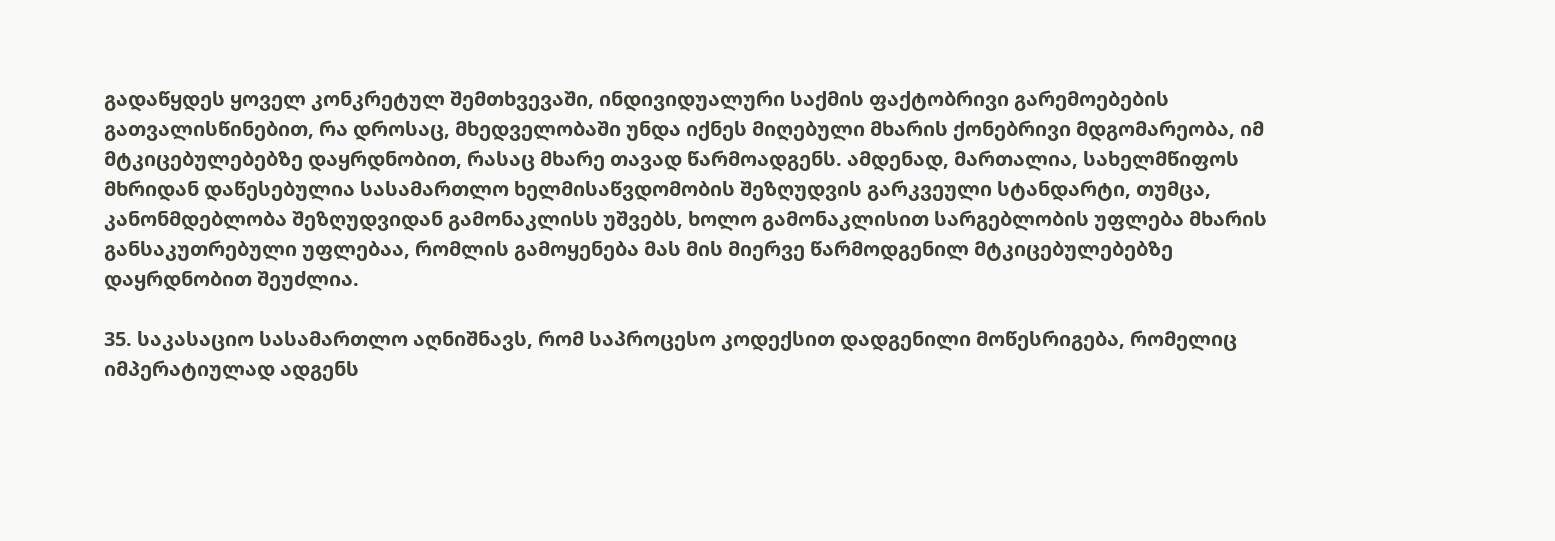გადაწყდეს ყოველ კონკრეტულ შემთხვევაში, ინდივიდუალური საქმის ფაქტობრივი გარემოებების გათვალისწინებით, რა დროსაც, მხედველობაში უნდა იქნეს მიღებული მხარის ქონებრივი მდგომარეობა, იმ მტკიცებულებებზე დაყრდნობით, რასაც მხარე თავად წარმოადგენს. ამდენად, მართალია, სახელმწიფოს მხრიდან დაწესებულია სასამართლო ხელმისაწვდომობის შეზღუდვის გარკვეული სტანდარტი, თუმცა, კანონმდებლობა შეზღუდვიდან გამონაკლისს უშვებს, ხოლო გამონაკლისით სარგებლობის უფლება მხარის განსაკუთრებული უფლებაა, რომლის გამოყენება მას მის მიერვე წარმოდგენილ მტკიცებულებებზე დაყრდნობით შეუძლია.

35. საკასაციო სასამართლო აღნიშნავს, რომ საპროცესო კოდექსით დადგენილი მოწესრიგება, რომელიც იმპერატიულად ადგენს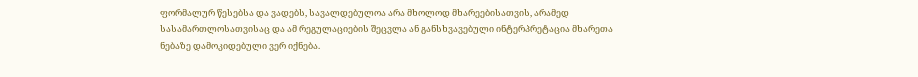ფორმალურ წესებსა და ვადებს, სავალდებულოა არა მხოლოდ მხარეებისათვის, არამედ სასამართლოსათვისაც და ამ რეგულაციების შეცვლა ან განსხვავებული ინტერპრეტაცია მხარეთა ნებაზე დამოკიდებული ვერ იქნება.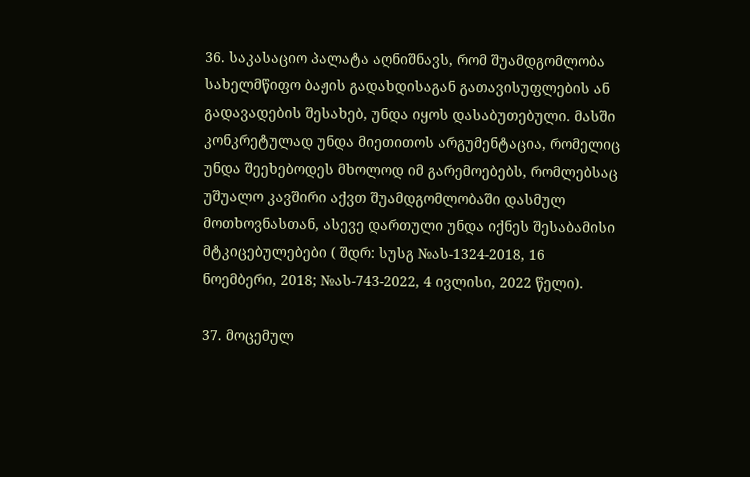36. საკასაციო პალატა აღნიშნავს, რომ შუამდგომლობა სახელმწიფო ბაჟის გადახდისაგან გათავისუფლების ან გადავადების შესახებ, უნდა იყოს დასაბუთებული. მასში კონკრეტულად უნდა მიეთითოს არგუმენტაცია, რომელიც უნდა შეეხებოდეს მხოლოდ იმ გარემოებებს, რომლებსაც უშუალო კავშირი აქვთ შუამდგომლობაში დასმულ მოთხოვნასთან, ასევე დართული უნდა იქნეს შესაბამისი მტკიცებულებები ( შდრ: სუსგ №ას-1324-2018, 16 ნოემბერი, 2018; №ას-743-2022, 4 ივლისი, 2022 წელი).

37. მოცემულ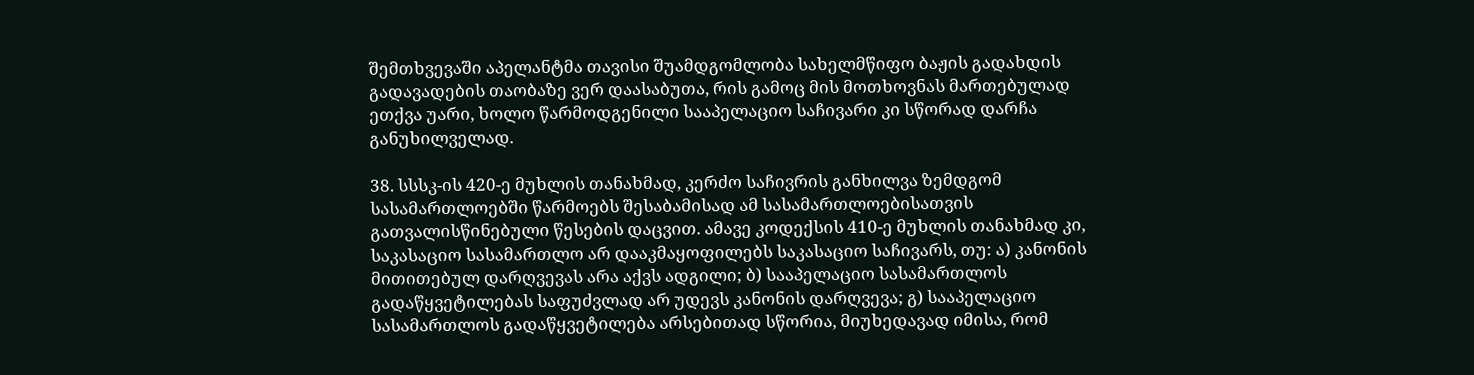შემთხვევაში აპელანტმა თავისი შუამდგომლობა სახელმწიფო ბაჟის გადახდის გადავადების თაობაზე ვერ დაასაბუთა, რის გამოც მის მოთხოვნას მართებულად ეთქვა უარი, ხოლო წარმოდგენილი სააპელაციო საჩივარი კი სწორად დარჩა განუხილველად.

38. სსსკ-ის 420-ე მუხლის თანახმად, კერძო საჩივრის განხილვა ზემდგომ სასამართლოებში წარმოებს შესაბამისად ამ სასამართლოებისათვის გათვალისწინებული წესების დაცვით. ამავე კოდექსის 410-ე მუხლის თანახმად კი, საკასაციო სასამართლო არ დააკმაყოფილებს საკასაციო საჩივარს, თუ: ა) კანონის მითითებულ დარღვევას არა აქვს ადგილი; ბ) სააპელაციო სასამართლოს გადაწყვეტილებას საფუძვლად არ უდევს კანონის დარღვევა; გ) სააპელაციო სასამართლოს გადაწყვეტილება არსებითად სწორია, მიუხედავად იმისა, რომ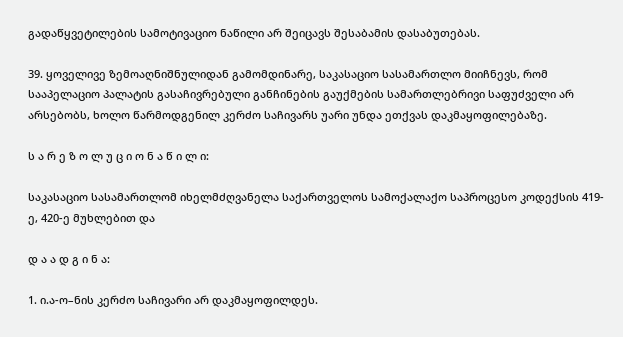გადაწყვეტილების სამოტივაციო ნაწილი არ შეიცავს შესაბამის დასაბუთებას.

39. ყოველივე ზემოაღნიშნულიდან გამომდინარე, საკასაციო სასამართლო მიიჩნევს, რომ სააპელაციო პალატის გასაჩივრებული განჩინების გაუქმების სამართლებრივი საფუძველი არ არსებობს, ხოლო წარმოდგენილ კერძო საჩივარს უარი უნდა ეთქვას დაკმაყოფილებაზე.

ს ა რ ე ზ ო ლ უ ც ი ო ნ ა წ ი ლ ი:

საკასაციო სასამართლომ იხელმძღვანელა საქართველოს სამოქალაქო საპროცესო კოდექსის 419-ე, 420-ე მუხლებით და

დ ა ა დ გ ი ნ ა:

1. ი.ა-ო–ნის კერძო საჩივარი არ დაკმაყოფილდეს.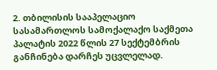2. თბილისის სააპელაციო სასამართლოს სამოქალაქო საქმეთა პალატის 2022 წლის 27 სექტემბრის განჩინება დარჩეს უცვლელად.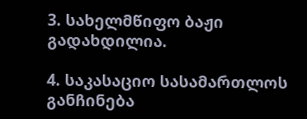3. სახელმწიფო ბაჟი გადახდილია.

4. საკასაციო სასამართლოს განჩინება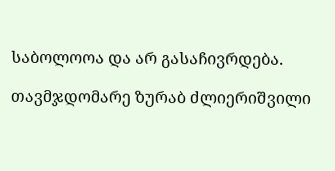საბოლოოა და არ გასაჩივრდება.

თავმჯდომარე ზურაბ ძლიერიშვილი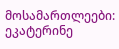მოსამართლეები: ეკატერინე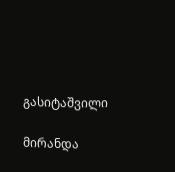გასიტაშვილი

მირანდა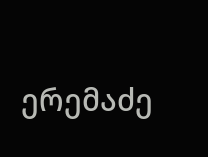ერემაძე